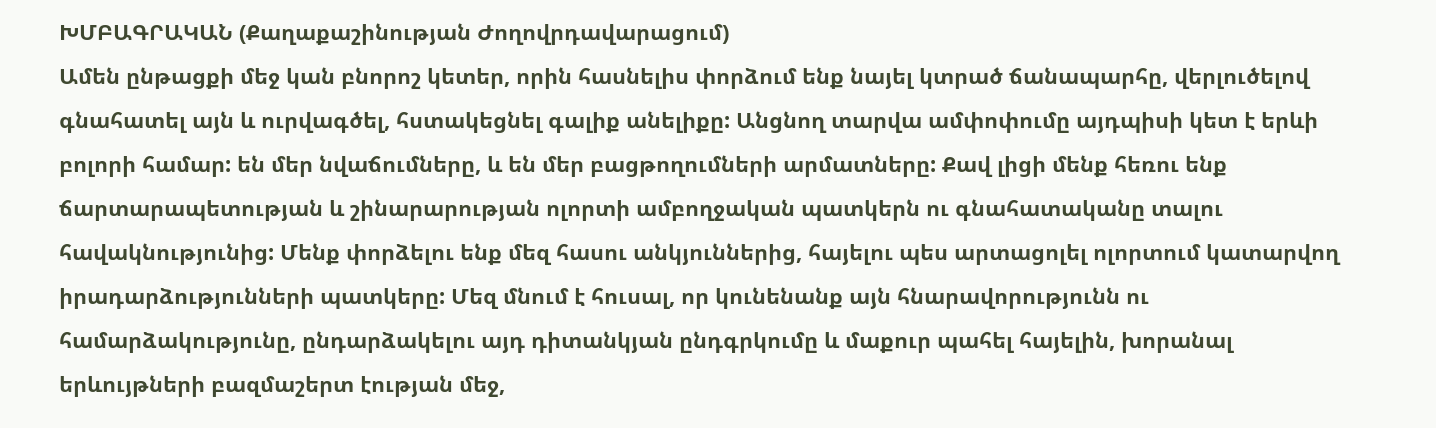ԽՄԲԱԳՐԱԿԱՆ (Քաղաքաշինության Ժողովրդավարացում)
Ամեն ընթացքի մեջ կան բնորոշ կետեր, որին հասնելիս փորձում ենք նայել կտրած ճանապարհը, վերլուծելով գնահատել այն և ուրվագծել, հստակեցնել գալիք անելիքը: Անցնող տարվա ամփոփումը այդպիսի կետ է երևի բոլորի համար: են մեր նվաճումները, և են մեր բացթողումների արմատները: Քավ լիցի մենք հեռու ենք ճարտարապետության և շինարարության ոլորտի ամբողջական պատկերն ու գնահատականը տալու հավակնությունից: Մենք փորձելու ենք մեզ հասու անկյուններից, հայելու պես արտացոլել ոլորտում կատարվող իրադարձությունների պատկերը: Մեզ մնում է հուսալ, որ կունենանք այն հնարավորությունն ու համարձակությունը, ընդարձակելու այդ դիտանկյան ընդգրկումը և մաքուր պահել հայելին, խորանալ երևույթների բազմաշերտ էության մեջ,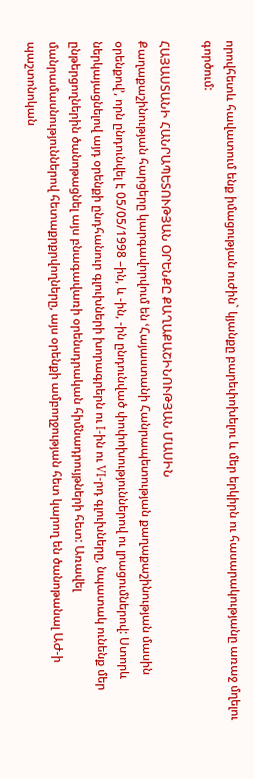որովհետև հավատում ենք իմացության ուժին` կյանքը բարեփոխելու և մեր երկիրն ու հասարակությանը առաջ մղելու գործում:

ՀԱՅԱՍՏԱՆԻ ՀԱՆՐԱՊԵՏՈՒԹՅԱՆ ՕՐԵՆՔԸ ՔԱՂԱՔԱՇԻՆՈՒԹՅԱՆ ՄԱՍԻՆ
Քաղաքաշինության հարցերը կարգավորվում են ՙՀայաստանի Հանրապետության քաղաքաշինության մասին օրենքով՚, որն ընդունվել է 05/05/1998 –ին, և -ին, -ին ընդունված փոփոխություններով ու լրացումներով: Ստորև ներկայացնելով այդ օրենքի ընդհանուր գլուխների խորագրերն ու I-ին ու VI-րդ գլուխները, նպատակ ունենք մեր ընթերցողներին ծանոթացնել այս բնագավառի օրենսդրական հիմնադրույթների հետ: Առավել մանրամասնություններով հետաքրքրվողները, այս օրենքի ամբողջության հետ կարող են ծանոթանալ ԱԺ-ի պաշտոնոկան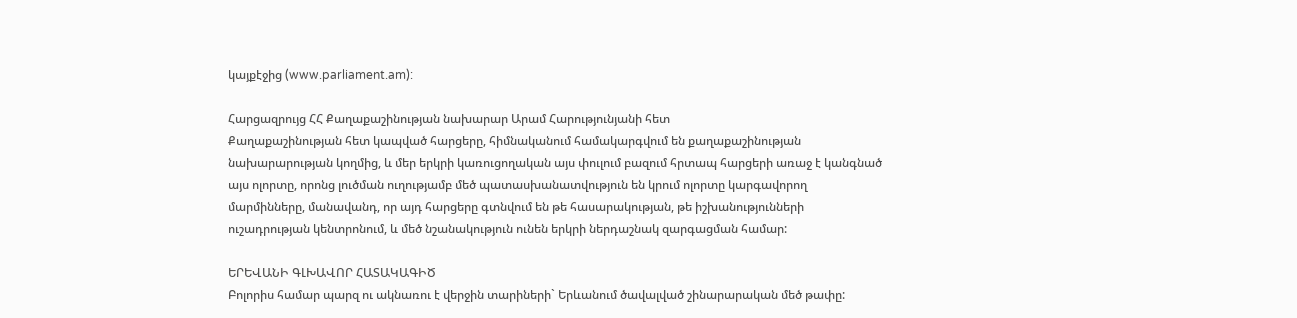կայքէջից (www.parliament.am):

Հարցազրույց ՀՀ Քաղաքաշինության նախարար Արամ Հարությունյանի հետ
Քաղաքաշինության հետ կապված հարցերը, հիմնականում համակարգվում են քաղաքաշինության նախարարության կողմից, և մեր երկրի կառուցողական այս փուլում բազում հրտապ հարցերի առաջ է կանգնած այս ոլորտը, որոնց լուծման ուղությամբ մեծ պատասխանատվություն են կրում ոլորտը կարգավորող մարմինները, մանավանդ, որ այդ հարցերը գտնվում են թե հասարակության, թե իշխանությունների ուշադրության կենտրոնում, և մեծ նշանակություն ունեն երկրի ներդաշնակ զարգացման համար:

ԵՐԵՎԱՆԻ ԳԼԽԱՎՈՐ ՀԱՏԱԿԱԳԻԾ
Բոլորիս համար պարզ ու ակնառու է վերջին տարիների` Երևանում ծավալված շինարարական մեծ թափը: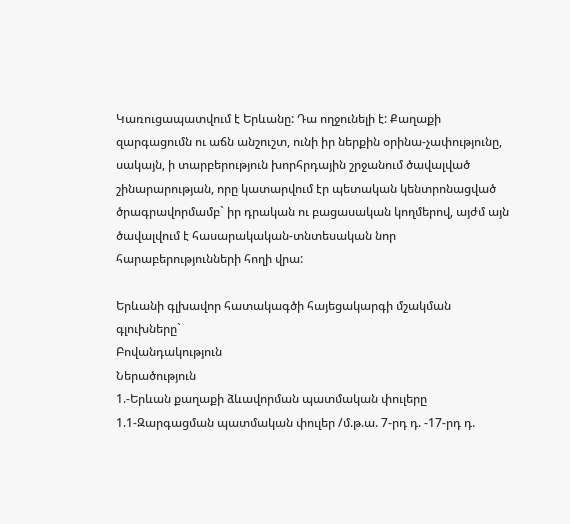Կառուցապատվում է Երևանը: Դա ողջունելի է: Քաղաքի զարգացումն ու աճն անշուշտ, ունի իր ներքին օրինա-չափությունը, սակայն, ի տարբերություն խորհրդային շրջանում ծավալված շինարարության, որը կատարվում էր պետական կենտրոնացված ծրագրավորմամբ` իր դրական ու բացասական կողմերով, այժմ այն ծավալվում է հասարակական-տնտեսական նոր հարաբերությունների հողի վրա:

Երևանի գլխավոր հատակագծի հայեցակարգի մշակման գլուխները`
Բովանդակություն
Ներածություն
1.-Երևան քաղաքի ձևավորման պատմական փուլերը
1.1-Զարգացման պատմական փուլեր /մ.թ.ա. 7-րդ դ. -17-րդ դ.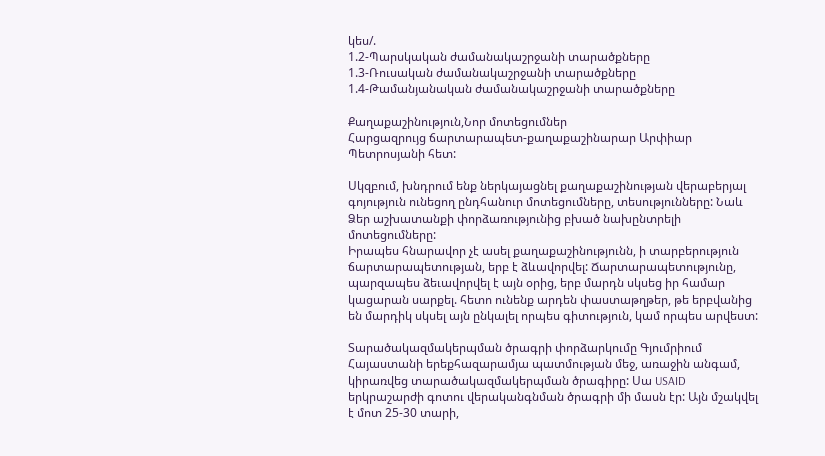կես/.
1.2-Պարսկական ժամանակաշրջանի տարածքները
1.3-Ռուսական ժամանակաշրջանի տարածքները
1.4-Թամանյանական ժամանակաշրջանի տարածքները

Քաղաքաշինություն,Նոր մոտեցումներ
Հարցազրույց ճարտարապետ-քաղաքաշինարար Արփիար Պետրոսյանի հետ:

Սկզբում, խնդրում ենք ներկայացնել քաղաքաշինության վերաբերյալ գոյություն ունեցող ընդհանուր մոտեցումները, տեսությունները: Նաև Ձեր աշխատանքի փորձառությունից բխած նախընտրելի մոտեցումները:
Իրապես հնարավոր չէ ասել քաղաքաշինությունն, ի տարբերություն ճարտարապետության, երբ է ձևավորվել: Ճարտարապետությունը, պարզապես ձեւավորվել է այն օրից, երբ մարդն սկսեց իր համար կացարան սարքել. հետո ունենք արդեն փաստաթղթեր, թե երբվանից են մարդիկ սկսել այն ընկալել որպես գիտություն, կամ որպես արվեստ:

Տարածակազմակերպման ծրագրի փորձարկումը Գյումրիում
Հայաստանի երեքհազարամյա պատմության մեջ, առաջին անգամ, կիրառվեց տարածակազմակերպման ծրագիրը: Սա USAID երկրաշարժի գոտու վերականգնման ծրագրի մի մասն էր: Այն մշակվել է մոտ 25-30 տարի,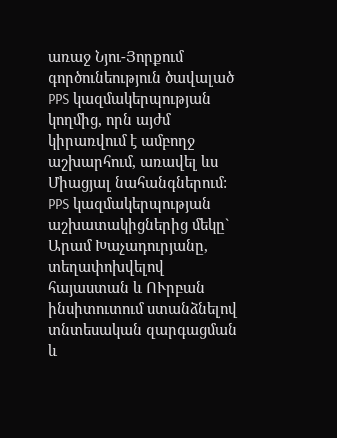առաջ Նյու-Յորքում գործունեություն ծավալած PPS կազմակերպության կողմից, որն այժմ կիրառվում է ամբողջ աշխարհում, առավել ևս Միացյալ նահանգներում: PPS կազմակերպության աշխատակիցներից մեկը` Արամ Խաչադուրյանը, տեղափոխվելով հայաստան և ՈՒրբան ինսիտուտում ստանձնելով տնտեսական զարգացման և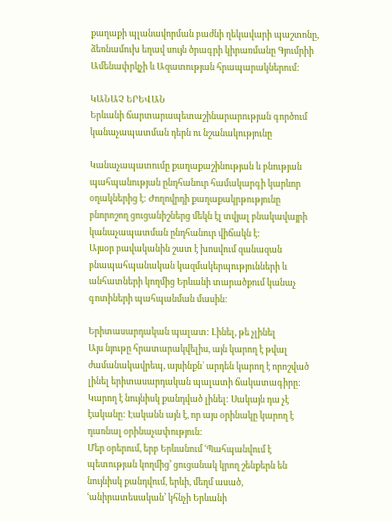քաղաքի պլանավորման բաժնի ղեկավարի պաշտոնը, ձեռնամուխ եղավ սույն ծրագրի կիրառմանը Գյումրիի Ամենափրկչի և Ազատության հրապարակներում:

ԿԱՆԱՉ ԵՐԵՎԱՆ
Երևանի ճարտարապետաշինարարության գործում կանաչապատման դերն ու նշանակությունը

Կանաչապատումը քաղաքաշինության և բնության պահպանության ընդհանուր համակարգի կարևոր օղակներից է: Ժողովրդի քաղաքակրթությունը բնորոշող ցուցանիշներց մեկն էլ տվյալ բնակավայրի կանաչապատման ընդհանուր վիճակն է:
Այսօր բավականին շատ է խոսվում զանազան բնապահպանական կազմակերպությունների և անհատների կողմից Երևանի տարածքում կանաչ գոտիների պահպանման մասին:

Երիտասարդական պալատ: Լինել, թե չլինել
Այս նյութը հրատարակվելիս, այն կարող է թվալ ժամանակավրեպ, այսինքն` արդեն կարող է որոշված լինել երիտասարդական պալատի ճակատագիրը: Կարող է նույնիսկ քանդված լինել: Սակայն դա չէ էականը: Էականն այն է, որ այս օրինակը կարող է դառնալ օրինաչափություն:
Մեր օրերում, երբ Երևանում ՙՊահպանվում է պետության կողմից՚ ցուցանակ կրող շենքերն են նույնիսկ քանդվում, երևի, մեղմ ասած, ՙանիրատեսական՚ կհնչի Երևանի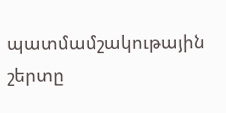պատմամշակութային շերտը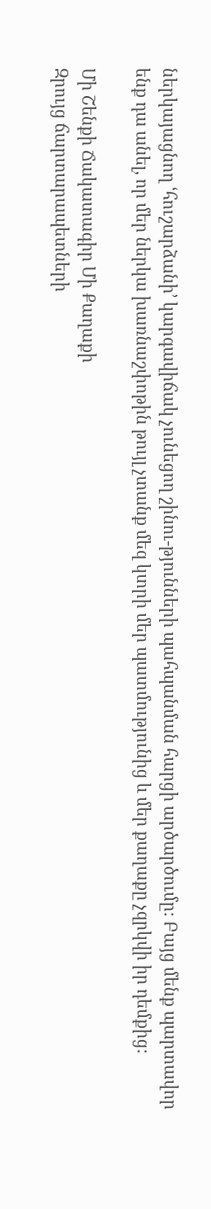ներկայացնող ՙհուշարձանի՚ կարգավիճակ չունեցող շինու-թյունների պահպանման հարցի արծարծումը: Բայց մենք պարտավոր ենք դա անել, որ մեր ներկա խառնաշփոթին թույլ չտանք մեզ կտրի մեր պատմությունից և մեր քաղաքը չզրկվի իր դեմքից:

Մի Շենքի Ճակատագիր Մի Քաղաքի
Զրույց ճարտարապետների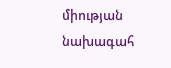միության նախագահ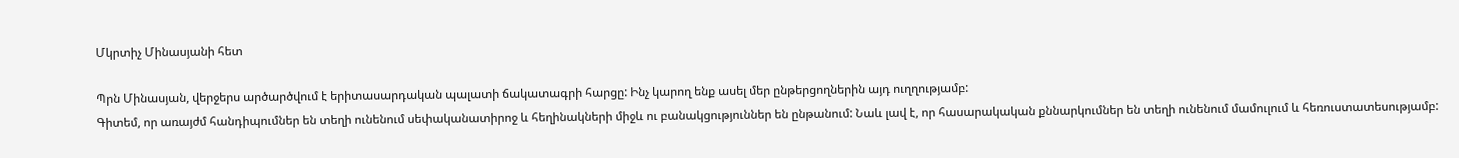Մկրտիչ Մինասյանի հետ

Պրն Մինասյան, վերջերս արծարծվում է երիտասարդական պալատի ճակատագրի հարցը: Ինչ կարող ենք ասել մեր ընթերցողներին այդ ուղղությամբ:
Գիտեմ, որ առայժմ հանդիպումներ են տեղի ունենում սեփականատիրոջ և հեղինակների միջև ու բանակցություններ են ընթանում: Նաև լավ է, որ հասարակական քննարկումներ են տեղի ունենում մամուլում և հեռուստատեսությամբ: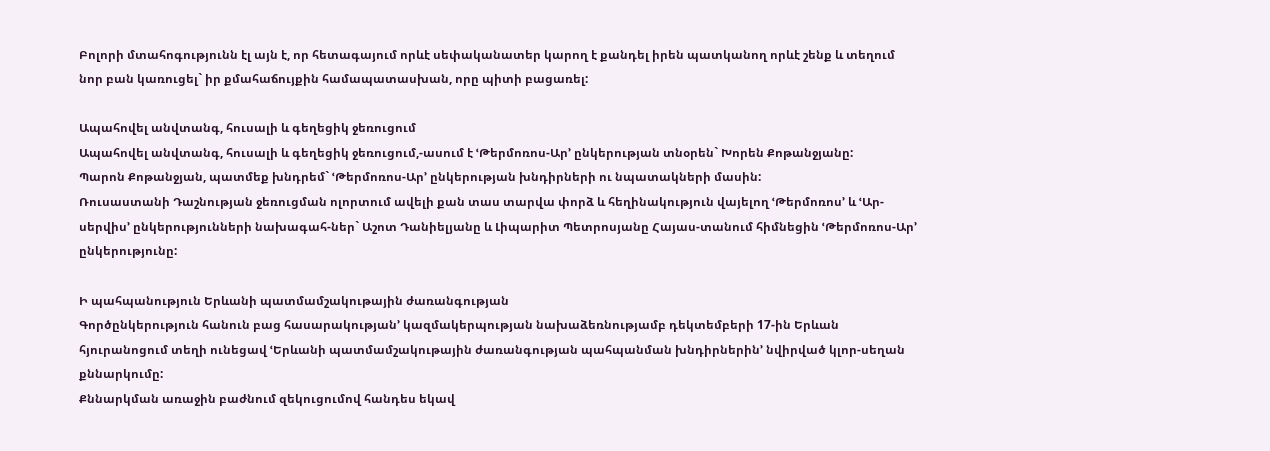Բոլորի մտահոգությունն էլ այն է, որ հետագայում որևէ սեփականատեր կարող է քանդել իրեն պատկանող որևէ շենք և տեղում նոր բան կառուցել` իր քմահաճույքին համապատասխան, որը պիտի բացառել:

Ապահովել անվտանգ, հուսալի և գեղեցիկ ջեռուցում
Ապահովել անվտանգ, հուսալի և գեղեցիկ ջեռուցում,-ասում է ՙԹերմոռոս-Ար՚ ընկերության տնօրեն` Խորեն Քոթանջյանը:
Պարոն Քոթանջյան, պատմեք խնդրեմ` ՙԹերմոռոս-Ար՚ ընկերության խնդիրների ու նպատակների մասին:
Ռուսաստանի Դաշնության ջեռուցման ոլորտում ավելի քան տաս տարվա փորձ և հեղինակություն վայելող ՙԹերմոռոս՚ և ՙԱր-սերվիս՚ ընկերությունների նախագահ-ներ` Աշոտ Դանիելյանը և Լիպարիտ Պետրոսյանը Հայաս-տանում հիմնեցին ՙԹերմոռոս-Ար՚ ընկերությունը:

Ի պահպանություն Երևանի պատմամշակութային ժառանգության
Գործընկերություն հանուն բաց հասարակության՚ կազմակերպության նախաձեռնությամբ դեկտեմբերի 17-ին Երևան հյուրանոցում տեղի ունեցավ ՙԵրևանի պատմամշակութային ժառանգության պահպանման խնդիրներին՚ նվիրված կլոր-սեղան քննարկումը:
Քննարկման առաջին բաժնում զեկուցումով հանդես եկավ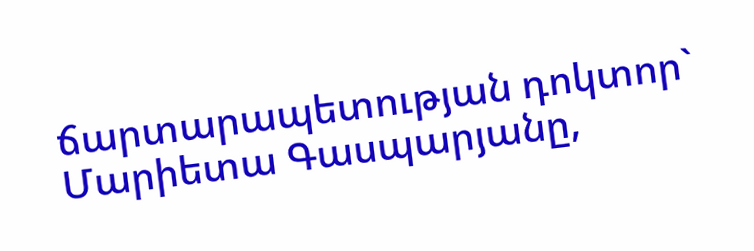ճարտարապետության դոկտոր` Մարիետա Գասպարյանը,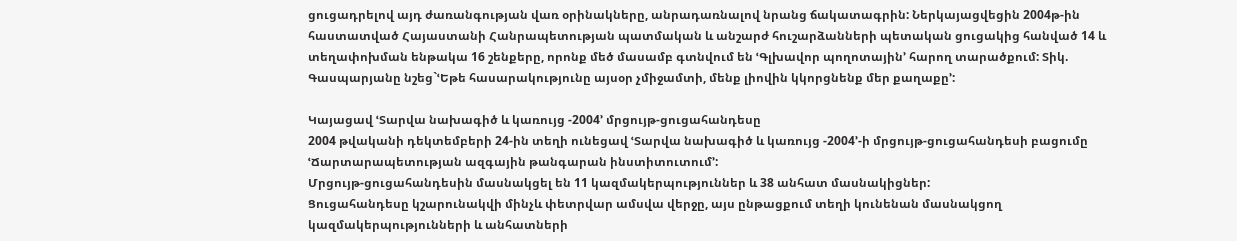ցուցադրելով այդ ժառանգության վառ օրինակները, անրադառնալով նրանց ճակատագրին: Ներկայացվեցին 2004թ-ին հաստատված Հայաստանի Հանրապետության պատմական և անշարժ հուշարձանների պետական ցուցակից հանված 14 և տեղափոխման ենթակա 16 շենքերը, որոնք մեծ մասամբ գտնվում են ՙԳլխավոր պողոտային՚ հարող տարածքում: Տիկ. Գասպարյանը նշեց`ՙԵթե հասարակությունը այսօր չմիջամտի, մենք լիովին կկորցնենք մեր քաղաքը՚:

Կայացավ ՙՏարվա նախագիծ և կառույց -2004՚ մրցույթ-ցուցահանդեսը
2004 թվականի դեկտեմբերի 24-ին տեղի ունեցավ ՙՏարվա նախագիծ և կառույց -2004՚-ի մրցույթ-ցուցահանդեսի բացումը ՙՃարտարապետության ազգային թանգարան ինստիտուտում՚:
Մրցույթ-ցուցահանդեսին մասնակցել են 11 կազմակերպություններ և 38 անհատ մասնակիցներ:
Ցուցահանդեսը կշարունակվի մինչև փետրվար ամսվա վերջը, այս ընթացքում տեղի կունենան մասնակցող կազմակերպությունների և անհատների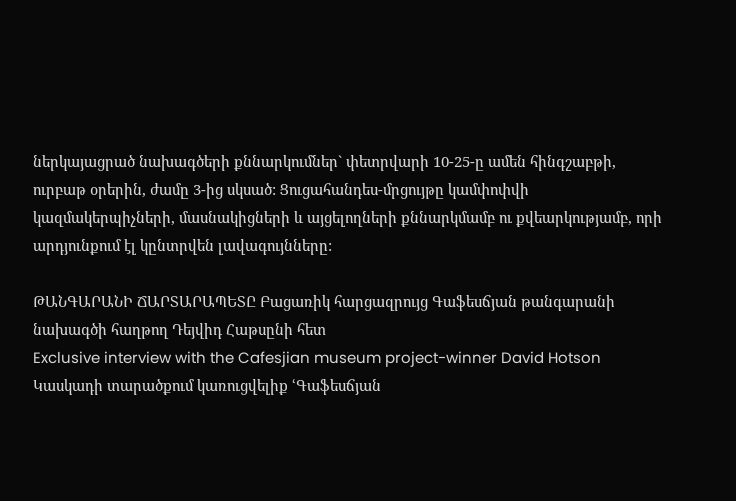ներկայացրած նախագծերի քննարկումներ` փետրվարի 10-25-ը ամեն հինգշաբթի, ուրբաթ օրերին, ժամը 3-ից սկսած: Ցուցահանդես-մրցույթը կամփոփվի կազմակերպիչների, մասնակիցների և այցելողների քննարկմամբ ու քվեարկությամբ, որի արդյունքում էլ կընտրվեն լավագույնները:

ԹԱՆԳԱՐԱՆԻ ՃԱՐՏԱՐԱՊԵՏԸ Բացառիկ հարցազրույց Գաֆեսճյան թանգարանի նախագծի հաղթող Դեյվիդ Հաթսընի հետ
Exclusive interview with the Cafesjian museum project-winner David Hotson
Կասկադի տարածքում կառուցվելիք ՙԳաֆեսճյան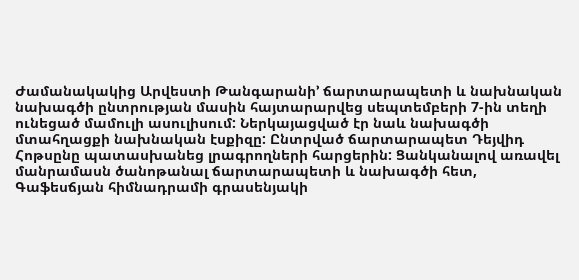Ժամանակակից Արվեստի Թանգարանի՚ ճարտարապետի և նախնական նախագծի ընտրության մասին հայտարարվեց սեպտեմբերի 7-ին տեղի ունեցած մամուլի ասուլիսում: Ներկայացված էր նաև նախագծի մտահղացքի նախնական էսքիզը: Ընտրված ճարտարապետ Դեյվիդ Հոթսընը պատասխանեց լրագրողների հարցերին: Ցանկանալով առավել մանրամասն ծանոթանալ ճարտարապետի և նախագծի հետ, Գաֆեսճյան հիմնադրամի գրասենյակի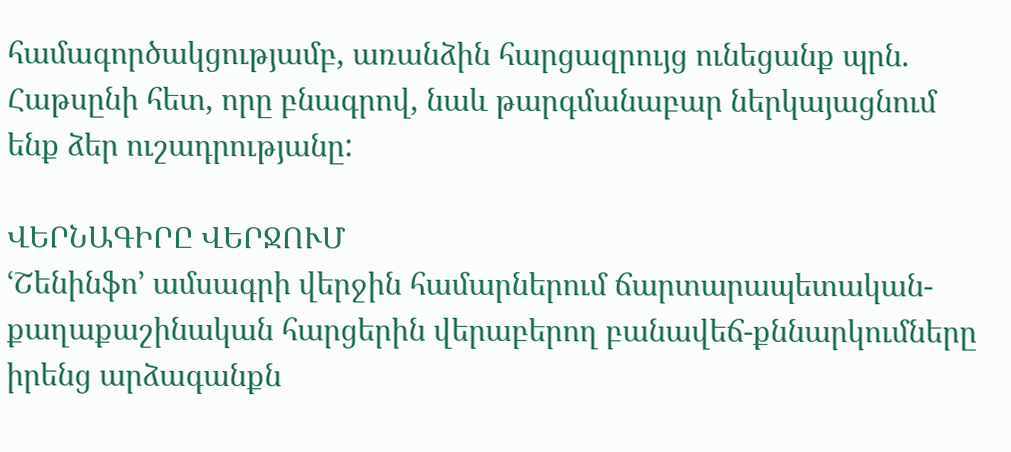համագործակցությամբ, առանձին հարցազրույց ունեցանք պրն. Հաթսընի հետ, որը բնագրով, նաև թարգմանաբար ներկայացնում ենք ձեր ուշադրությանը:

ՎԵՐՆԱԳԻՐԸ ՎԵՐՋՈՒՄ
ՙՇենինֆո՚ ամսագրի վերջին համարներում ճարտարապետական- քաղաքաշինական հարցերին վերաբերող բանավեճ-քննարկումները իրենց արձագանքն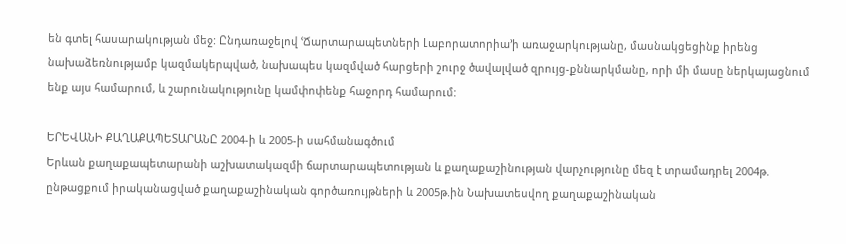են գտել հասարակության մեջ: Ընդառաջելով ՙՃարտարապետների Լաբորատորիա՚ի առաջարկությանը, մասնակցեցինք իրենց նախաձեռնությամբ կազմակերպված, նախապես կազմված հարցերի շուրջ ծավալված զրույց-քննարկմանը, որի մի մասը ներկայացնում ենք այս համարում, և շարունակությունը կամփոփենք հաջորդ համարում:

ԵՐԵՎԱՆԻ ՔԱՂԱՔԱՊԵՏԱՐԱՆԸ 2004-ի և 2005-ի սահմանագծում
Երևան քաղաքապետարանի աշխատակազմի ճարտարապետության և քաղաքաշինության վարչությունը մեզ է տրամադրել 2004թ. ընթացքում իրականացված քաղաքաշինական գործառույթների և 2005թ.ին Նախատեսվող քաղաքաշինական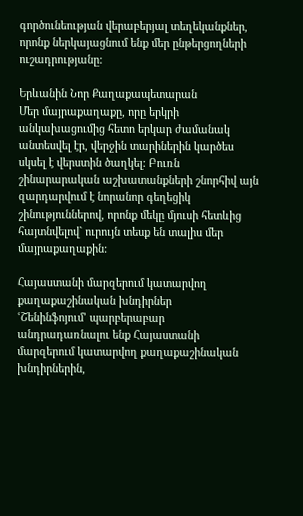գործունեության վերաբերյալ տեղեկանքներ, որոնք ներկայացնում ենք մեր ընթերցողների ուշադրությանը:

Երևանին Նոր Քաղաքապետարան
Մեր մայրաքաղաքը, որը երկրի անկախացումից հետո երկար ժամանակ անտեսվել էր, վերջին տարիներին կարծես սկսել է վերստին ծաղկել: Բուռն շինարարական աշխատանքների շնորհիվ այն զարդարվում է նորանոր գեղեցիկ շինություններով, որոնք մեկը մյուսի հետևից հայտնվելով` ուրույն տեսք են տալիս մեր մայրաքաղաքին:

Հայաստանի մարզերում կատարվող քաղաքաշինական խնդիրներ
ՙՇենինֆոյում՚ պարբերաբար անդրադառնալու ենք Հայաստանի մարզերում կատարվող քաղաքաշինական խնդիրներին,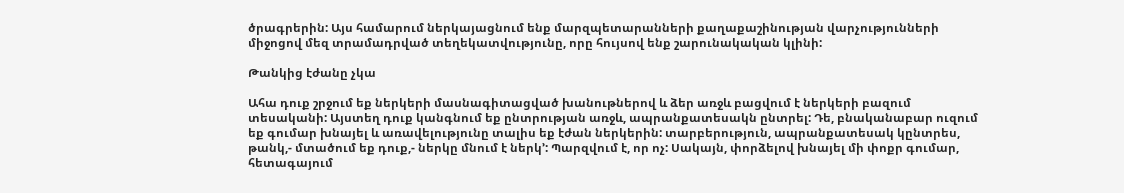ծրագրերին: Այս համարում ներկայացնում ենք մարզպետարանների քաղաքաշինության վարչությունների միջոցով մեզ տրամադրված տեղեկատվությունը, որը հույսով ենք շարունակական կլինի:

Թանկից էժանը չկա

Ահա դուք շրջում եք ներկերի մասնագիտացված խանութներով և ձեր առջև բացվում է ներկերի բազում տեսականի: Այստեղ դուք կանգնում եք ընտրության առջև, ապրանքատեսակն ընտրել: Դե, բնականաբար ուզում եք գումար խնայել և առավելությունը տալիս եք էժան ներկերին: տարբերություն, ապրանքատեսակ կընտրես, թանկ,- մտածում եք դուք,- ներկը մնում է ներկ՚: Պարզվում է, որ ոչ: Սակայն, փորձելով խնայել մի փոքր գումար, հետագայում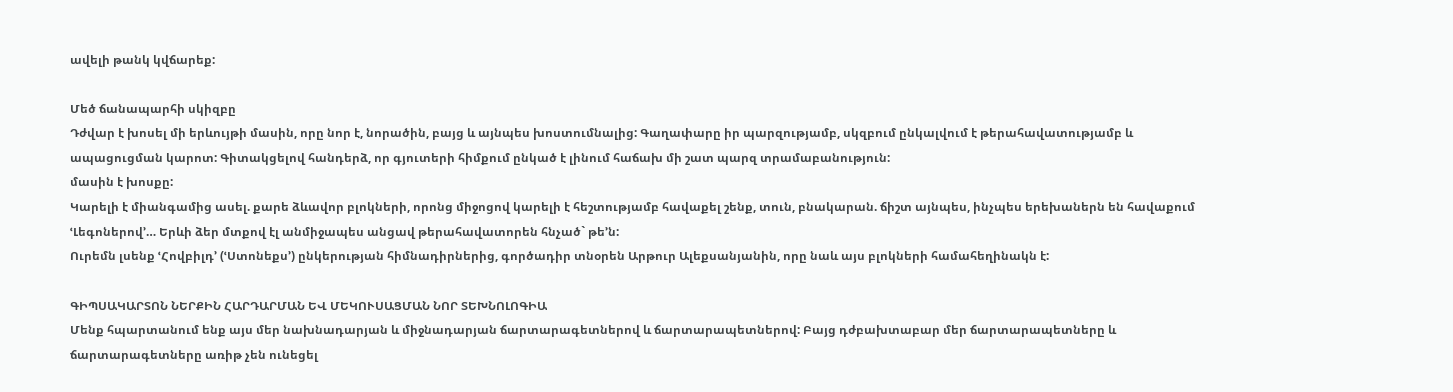ավելի թանկ կվճարեք:

Մեծ ճանապարհի սկիզբը
Դժվար է խոսել մի երևույթի մասին, որը նոր է, նորածին, բայց և այնպես խոստումնալից: Գաղափարը իր պարզությամբ, սկզբում ընկալվում է թերահավատությամբ և ապացուցման կարոտ: Գիտակցելով հանդերձ, որ գյուտերի հիմքում ընկած է լինում հաճախ մի շատ պարզ տրամաբանություն:
մասին է խոսքը:
Կարելի է միանգամից ասել. քարե ձևավոր բլոկների, որոնց միջոցով կարելի է հեշտությամբ հավաքել շենք, տուն, բնակարան. ճիշտ այնպես, ինչպես երեխաներն են հավաքում ՙԼեգոներով՚… Երևի ձեր մտքով էլ անմիջապես անցավ թերահավատորեն հնչած` թե՚ն:
Ուրեմն լսենք ՙՀովբիլդ՚ (ՙՍտոնեքս՚) ընկերության հիմնադիրներից, գործադիր տնօրեն Արթուր Ալեքսանյանին, որը նաև այս բլոկների համահեղինակն է:

ԳԻՊՍԱԿԱՐՏՈՆ ՆԵՐՔԻՆ ՀԱՐԴԱՐՄԱՆ ԵՎ ՄԵԿՈՒՍԱՑՄԱՆ ՆՈՐ ՏԵԽՆՈԼՈԳԻԱ
Մենք հպարտանում ենք այս մեր նախնադարյան և միջնադարյան ճարտարագետներով և ճարտարապետներով: Բայց դժբախտաբար մեր ճարտարապետները և ճարտարագետները առիթ չեն ունեցել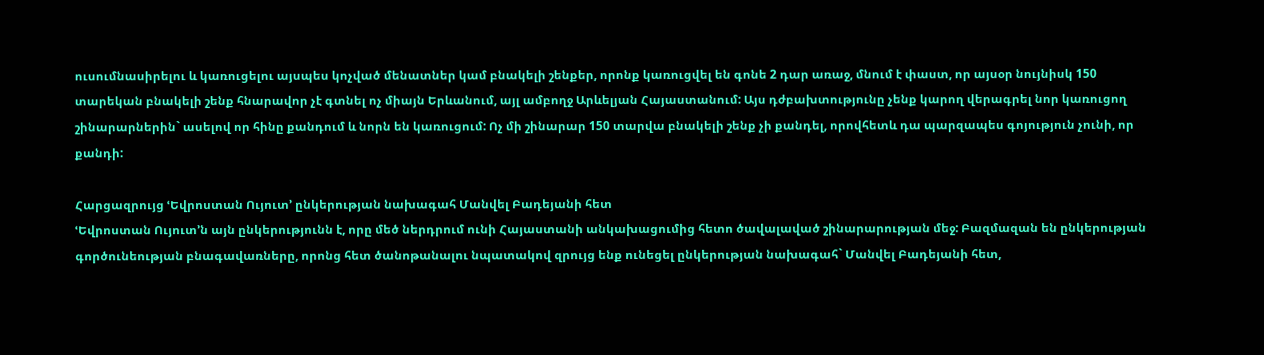ուսումնասիրելու և կառուցելու այսպես կոչված մենատներ կամ բնակելի շենքեր, որոնք կառուցվել են գոնե 2 դար առաջ, մնում է փաստ, որ այսօր նույնիսկ 150 տարեկան բնակելի շենք հնարավոր չէ գտնել ոչ միայն Երևանում, այլ ամբողջ Արևելյան Հայաստանում: Այս դժբախտությունը չենք կարող վերագրել նոր կառուցող շինարարներին` ասելով որ հինը քանդում և նորն են կառուցում: Ոչ մի շինարար 150 տարվա բնակելի շենք չի քանդել, որովհետև դա պարզապես գոյություն չունի, որ քանդի:

Հարցազրույց ՙԵվրոստան Ույուտ՚ ընկերության նախագահ Մանվել Բադեյանի հետ
ՙԵվրոստան Ույուտ՚ն այն ընկերությունն է, որը մեծ ներդրում ունի Հայաստանի անկախացումից հետո ծավալաված շինարարության մեջ: Բազմազան են ընկերության գործունեության բնագավառները, որոնց հետ ծանոթանալու նպատակով զրույց ենք ունեցել ընկերության նախագահ` Մանվել Բադեյանի հետ,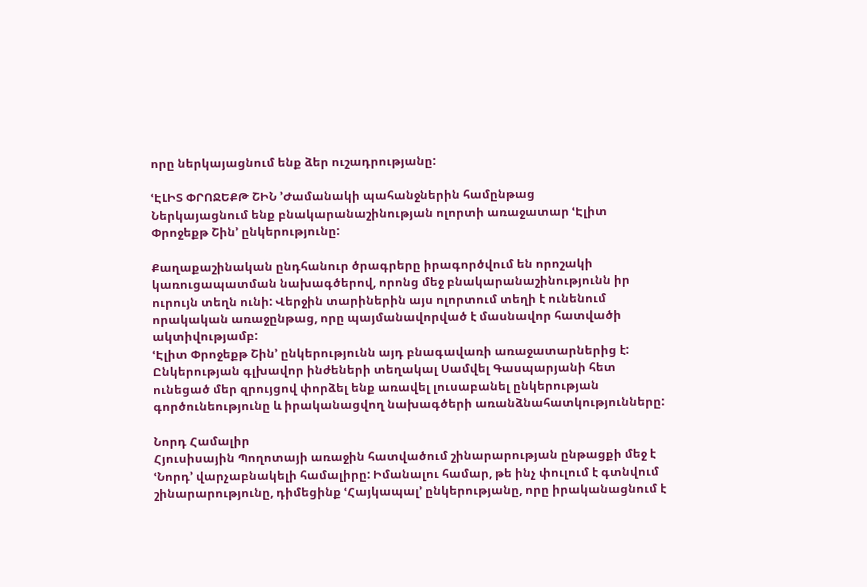որը ներկայացնում ենք ձեր ուշադրությանը:

ՙԷԼԻՏ ՓՐՈՋԵՔԹ ՇԻՆ ՚Ժամանակի պահանջներին համընթաց
Ներկայացնում ենք բնակարանաշինության ոլորտի առաջատար ՙԷլիտ Փրոջեքթ Շին՚ ընկերությունը:

Քաղաքաշինական ընդհանուր ծրագրերը իրագործվում են որոշակի կառուցապատման նախագծերով, որոնց մեջ բնակարանաշինությունն իր ուրույն տեղն ունի: Վերջին տարիներին այս ոլորտում տեղի է ունենում որակական առաջընթաց, որը պայմանավորված է մասնավոր հատվածի ակտիվությամբ:
ՙԷլիտ Փրոջեքթ Շին՚ ընկերությունն այդ բնագավառի առաջատարներից է: Ընկերության գլխավոր ինժեների տեղակալ Սամվել Գասպարյանի հետ ունեցած մեր զրույցով փորձել ենք առավել լուսաբանել ընկերության գործունեությունը և իրականացվող նախագծերի առանձնահատկությունները:

Նորդ Համալիր
Հյուսիսային Պողոտայի առաջին հատվածում շինարարության ընթացքի մեջ է ՙՆորդ՚ վարչաբնակելի համալիրը: Իմանալու համար, թե ինչ փուլում է գտնվում շինարարությունը, դիմեցինք ՙՀայկապալ՚ ընկերությանը, որը իրականացնում է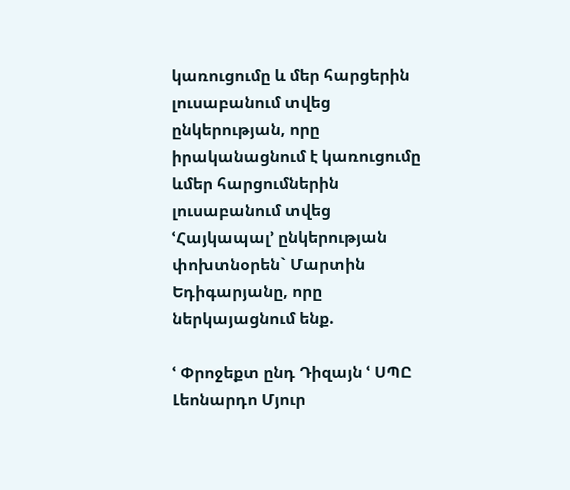կառուցումը և մեր հարցերին լուսաբանում տվեց ընկերության, որը իրականացնում է կառուցումը ևմեր հարցումներին լուսաբանում տվեց ՙՀայկապալ՚ ընկերության փոխտնօրեն` Մարտին Եդիգարյանը, որը ներկայացնում ենք.

ՙ Փրոջեքտ ընդ Դիզայն ՙ ՍՊԸ
Լեոնարդո Մյուր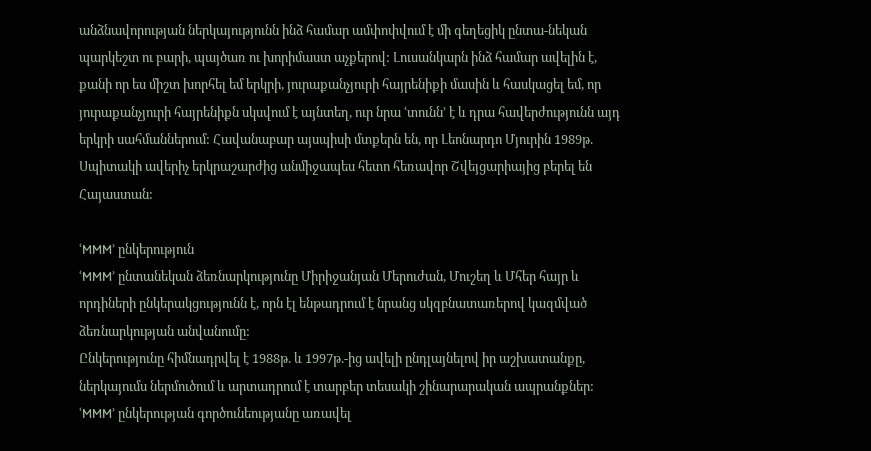անձնավորության ներկայությունն ինձ համար ամփոփվում է մի գեղեցիկ ընտա-նեկան պարկեշտ ու բարի, պայծառ ու խորիմաստ աչքերով: Լուսանկարն ինձ համար ավելին է, քանի որ ես միշտ խորհել եմ երկրի, յուրաքանչյուրի հայրենիքի մասին և հասկացել եմ, որ յուրաքանչյուրի հայրենիքն սկսվում է այնտեղ, ուր նրա ՙտունն՚ է և դրա հավերժությունն այդ երկրի սահմաններում: Հավանաբար այսպիսի մտքերն են, որ Լեոնարդո Մյուրին 1989թ. Սպիտակի ավերիչ երկրաշարժից անմիջապես հետո հեռավոր Շվեյցարիայից բերել են Հայաստան:

ՙMMM՚ ընկերություն
ՙMMM՚ ընտանեկան ձեռնարկությունը Միրիջանյան Մերուժան, Մուշեղ և Մհեր հայր և որդիների ընկերակցությունն է, որն էլ ենթադրում է նրանց սկզբնատառերով կազմված ձեռնարկության անվանումը:
Ընկերությունը հիմնադրվել է 1988թ. և 1997թ.-ից ավելի ընդլայնելով իր աշխատանքը, ներկայումս ներմուծում և արտադրում է տարբեր տեսակի շինարարական ապրանքներ: ՙMMM՚ ընկերության գործունեությանը առավել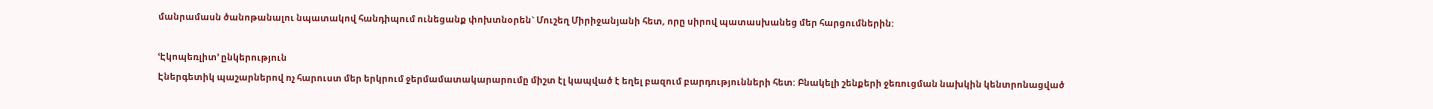մանրամասն ծանոթանալու նպատակով հանդիպում ունեցանք փոխտնօրեն` Մուշեղ Միրիջանյանի հետ, որը սիրով պատասխանեց մեր հարցումներին:

ՙԷկոպեռլիտ՚ ընկերություն
Էներգետիկ պաշարներով ոչ հարուստ մեր երկրում ջերմամատակարարումը միշտ էլ կապված է եղել բազում բարդությունների հետ: Բնակելի շենքերի ջեռուցման նախկին կենտրոնացված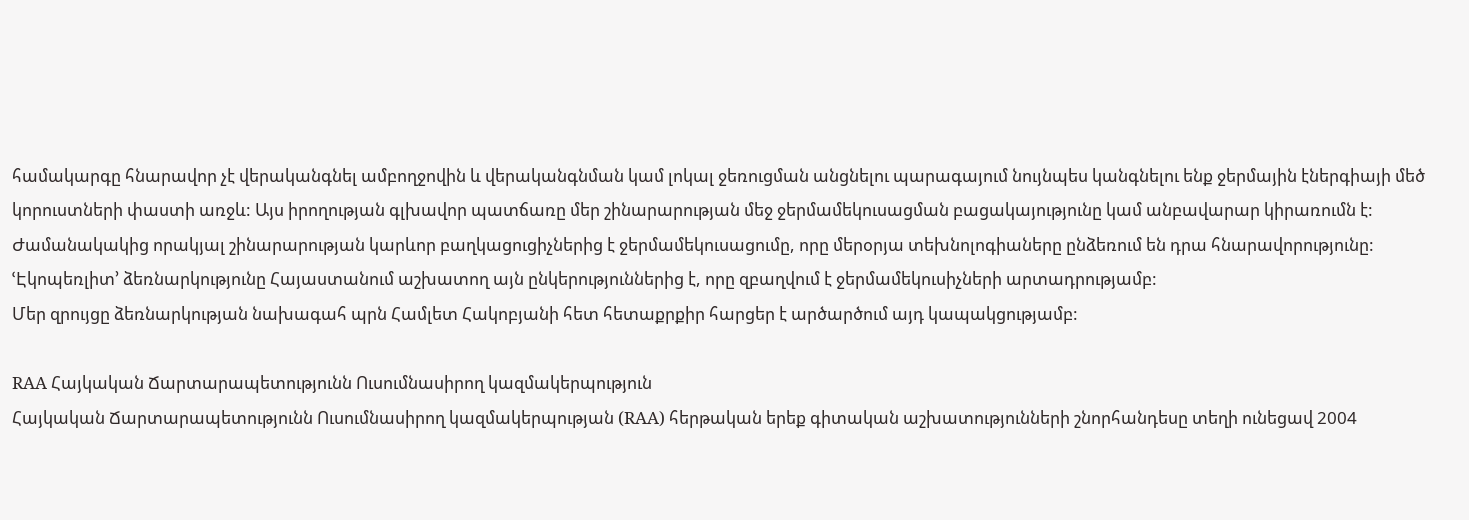համակարգը հնարավոր չէ վերականգնել ամբողջովին և վերականգնման կամ լոկալ ջեռուցման անցնելու պարագայում նույնպես կանգնելու ենք ջերմային էներգիայի մեծ կորուստների փաստի առջև: Այս իրողության գլխավոր պատճառը մեր շինարարության մեջ ջերմամեկուսացման բացակայությունը կամ անբավարար կիրառումն է:
Ժամանակակից որակյալ շինարարության կարևոր բաղկացուցիչներից է ջերմամեկուսացումը, որը մերօրյա տեխնոլոգիաները ընձեռում են դրա հնարավորությունը:
ՙԷկոպեռլիտ՚ ձեռնարկությունը Հայաստանում աշխատող այն ընկերություններից է, որը զբաղվում է ջերմամեկուսիչների արտադրությամբ:
Մեր զրույցը ձեռնարկության նախագահ պրն Համլետ Հակոբյանի հետ հետաքրքիր հարցեր է արծարծում այդ կապակցությամբ:

RAA Հայկական Ճարտարապետությունն Ուսումնասիրող կազմակերպություն
Հայկական Ճարտարապետությունն Ուսումնասիրող կազմակերպության (RAA) հերթական երեք գիտական աշխատությունների շնորհանդեսը տեղի ունեցավ 2004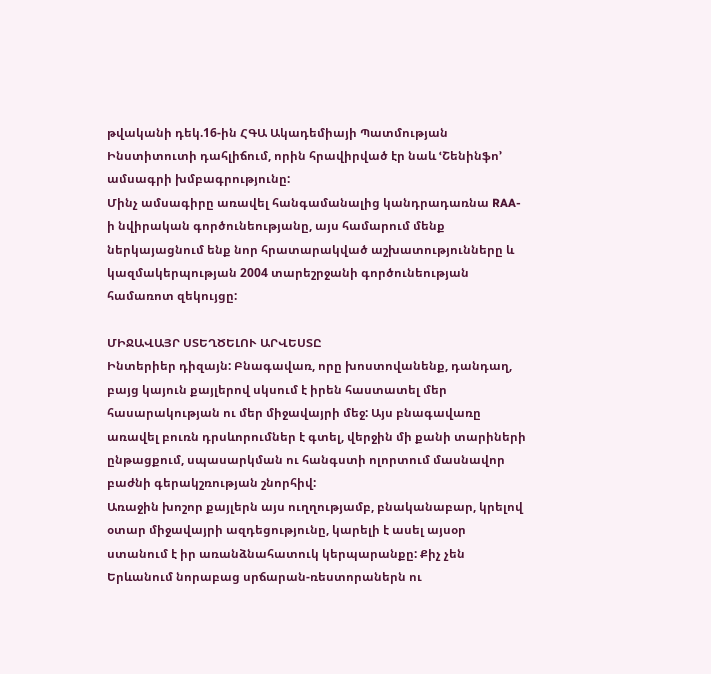թվականի դեկ.16-ին ՀԳԱ Ակադեմիայի Պատմության Ինստիտուտի դահլիճում, որին հրավիրված էր նաև ՙՇենինֆո՚ ամսագրի խմբագրությունը:
Մինչ ամսագիրը առավել հանգամանալից կանդրադառնա RAA-ի նվիրական գործունեությանը, այս համարում մենք ներկայացնում ենք նոր հրատարակված աշխատությունները և կազմակերպության 2004 տարեշրջանի գործունեության համառոտ զեկույցը:

ՄԻՋԱՎԱՅՐ ՍՏԵՂԾԵԼՈՒ ԱՐՎԵՍՏԸ
Ինտերիեր դիզայն: Բնագավառ, որը խոստովանենք, դանդաղ, բայց կայուն քայլերով սկսում է իրեն հաստատել մեր հասարակության ու մեր միջավայրի մեջ: Այս բնագավառը առավել բուռն դրսևորումներ է գտել, վերջին մի քանի տարիների ընթացքում, սպասարկման ու հանգստի ոլորտում մասնավոր բաժնի գերակշռության շնորհիվ:
Առաջին խոշոր քայլերն այս ուղղությամբ, բնականաբար, կրելով օտար միջավայրի ազդեցությունը, կարելի է ասել այսօր ստանում է իր առանձնահատուկ կերպարանքը: Քիչ չեն Երևանում նորաբաց սրճարան-ռեստորաներն ու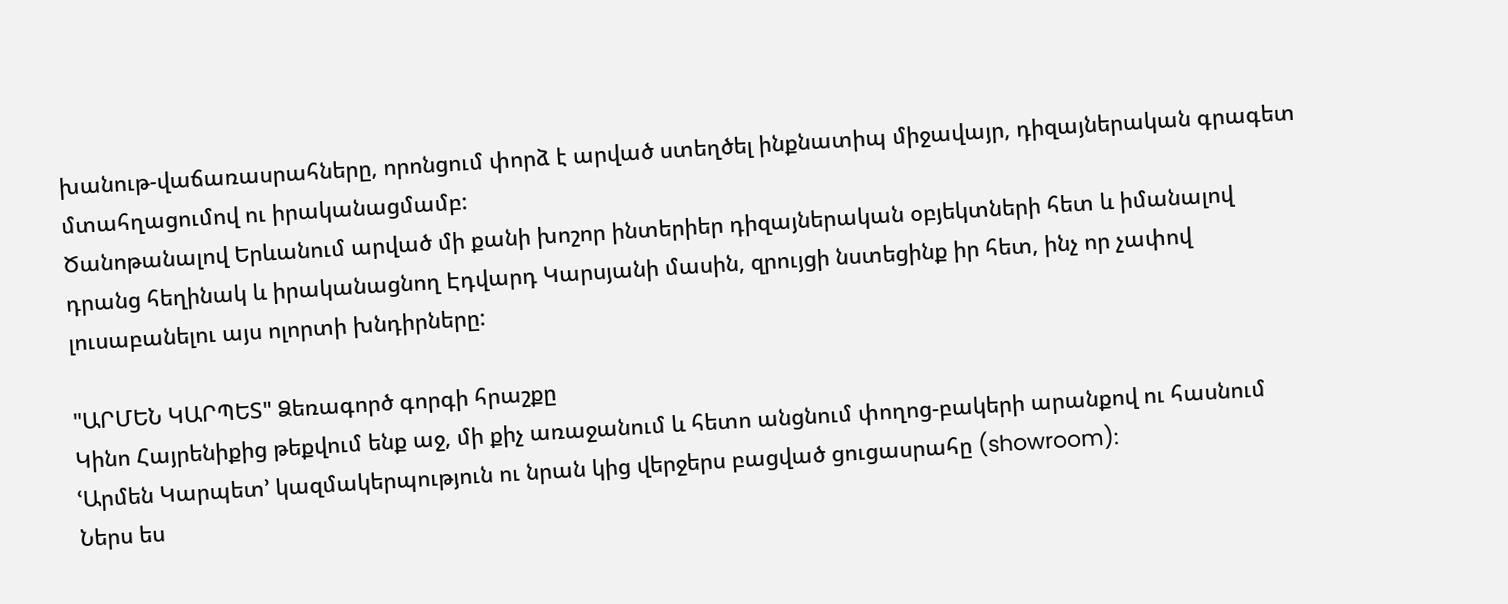խանութ-վաճառասրահները, որոնցում փորձ է արված ստեղծել ինքնատիպ միջավայր, դիզայներական գրագետ մտահղացումով ու իրականացմամբ:
Ծանոթանալով Երևանում արված մի քանի խոշոր ինտերիեր դիզայներական օբյեկտների հետ և իմանալով դրանց հեղինակ և իրականացնող Էդվարդ Կարսյանի մասին, զրույցի նստեցինք իր հետ, ինչ որ չափով լուսաբանելու այս ոլորտի խնդիրները:

"ԱՐՄԵՆ ԿԱՐՊԵՏ" Ձեռագործ գորգի հրաշքը
Կինո Հայրենիքից թեքվում ենք աջ, մի քիչ առաջանում և հետո անցնում փողոց-բակերի արանքով ու հասնում ՙԱրմեն Կարպետ՚ կազմակերպություն ու նրան կից վերջերս բացված ցուցասրահը (showroom):
Ներս ես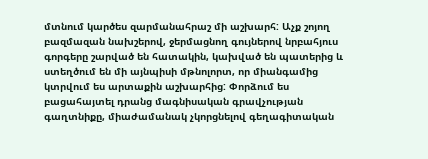մտնում կարծես զարմանահրաշ մի աշխարհ: Աչք շոյող բազմազան նախշերով, ջերմացնող գույներով նրբահյուս գորգերը շարված են հատակին, կախված են պատերից և ստեղծում են մի այնպիսի մթնոլորտ, որ միանգամից կտրվում ես արտաքին աշխարհից: Փորձում ես բացահայտել դրանց մագնիսական գրավչության գաղտնիքը, միաժամանակ չկորցնելով գեղագիտական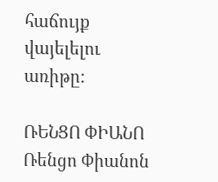հաճույք վայելելու առիթը:

ՌԵՆՑՈ ՓԻԱՆՈ
Ռենցո Փիանոն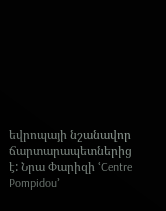եվրոպայի նշանավոր ճարտարապետներից է: Նրա Փարիզի ՙCentre Pompidou՚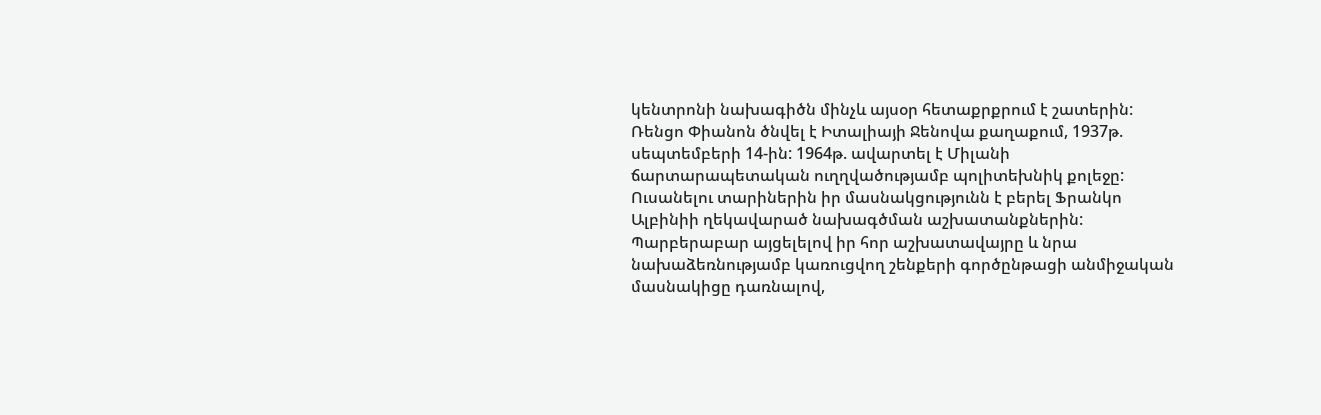կենտրոնի նախագիծն մինչև այսօր հետաքրքրում է շատերին:
Ռենցո Փիանոն ծնվել է Իտալիայի Ջենովա քաղաքում, 1937թ. սեպտեմբերի 14-ին: 1964թ. ավարտել է Միլանի ճարտարապետական ուղղվածությամբ պոլիտեխնիկ քոլեջը: Ուսանելու տարիներին իր մասնակցությունն է բերել Ֆրանկո Ալբինիի ղեկավարած նախագծման աշխատանքներին: Պարբերաբար այցելելով իր հոր աշխատավայրը և նրա նախաձեռնությամբ կառուցվող շենքերի գործընթացի անմիջական մասնակիցը դառնալով,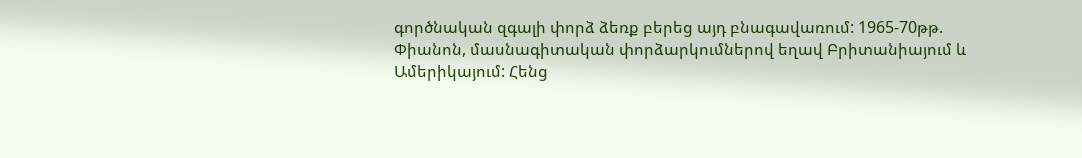գործնական զգալի փորձ ձեռք բերեց այդ բնագավառում: 1965-70թթ. Փիանոն, մասնագիտական փորձարկումներով եղավ Բրիտանիայում և Ամերիկայում: Հենց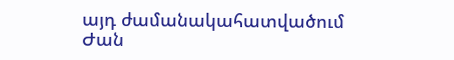այդ ժամանակահատվածում Ժան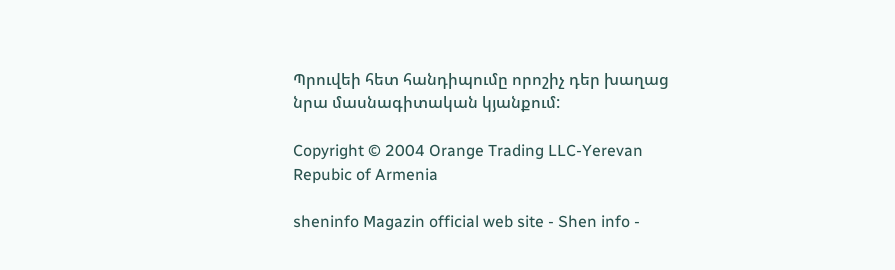Պրուվեի հետ հանդիպումը որոշիչ դեր խաղաց նրա մասնագիտական կյանքում:

Copyright © 2004 Orange Trading LLC-Yerevan Repubic of Armenia

sheninfo Magazin official web site - Shen info -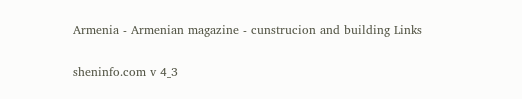Armenia - Armenian magazine - cunstrucion and building Links

sheninfo.com v 4_3